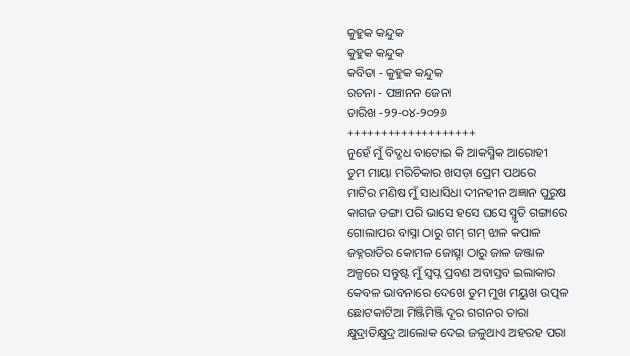କୁହୁକ କନ୍ଦୁକ
କୁହୁକ କନ୍ଦୁକ
କବିତା - କୁହୁକ କନ୍ଦୁକ
ରଚନା - ପଞ୍ଚାନନ ଜେନା
ତାରିଖ -୨୨-୦୪-୨୦୨୬
+++++++++++++++++++
ନୁହେଁ ମୁଁ ବିଦ୍ଗଧ ବାଟୋଇ କି ଆକସ୍ମିକ ଆରୋହୀ
ତୁମ ମାୟା ମରିଚିକାର ଖସଡ଼ା ପ୍ରେମ ପଥରେ
ମାଟିର ମଣିଷ ମୁଁ ସାଧାସିଧା ଦୀନହୀନ ଅଜ୍ଞାନ ପୁରୁଷ
କାଗଜ ଡଙ୍ଗା ପରି ଭାସେ ହସେ ଘସେ ସ୍ମୃତି ଗଙ୍ଗାରେ
ଗୋଲାପର ବାସ୍ନା ଠାରୁ ଗମ୍ ଗମ୍ ଝାଳ କପାଳ
ଜହ୍ନରାତିର କୋମଳ ଜୋତ୍ସ୍ନା ଠାରୁ ଜାଳ ଜଞ୍ଜାଳ
ଅଳ୍ପରେ ସନ୍ତୁଷ୍ଟ ମୁଁ ସ୍ବପ୍ନ ପ୍ରବଣ ଅବାସ୍ତବ ଇଲାକାର
କେବଳ ଭାବନାରେ ଦେଖେ ତୁମ ମୁଖ ମୟୁଖ ଉତ୍ପଳ
ଛୋଟକାଟିଆ ମିଞ୍ଜିମିଞ୍ଜି ଦୂର ଗଗନର ତାରା
କ୍ଷୁଦ୍ରାତିକ୍ଷୁଦ୍ର ଆଲୋକ ଦେଇ ଜଳୁଥାଏ ଅହରହ ପରା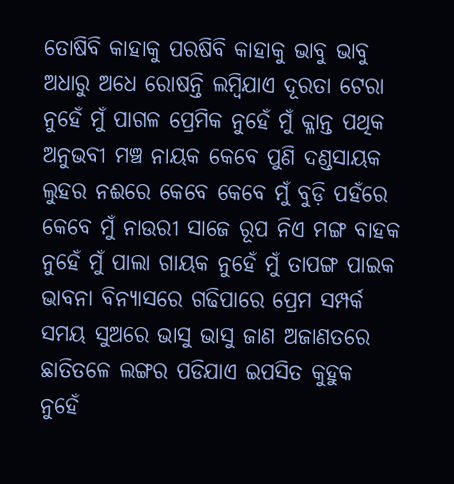ତୋଷିବି କାହାକୁ ପରଷିବି କାହାକୁ ଭାବୁ ଭାବୁ
ଅଧାରୁ ଅଧେ ରୋଷନ୍ତି ଲମ୍ବିଯାଏ ଦୂରତା ଟେରା
ନୁହେଁ ମୁଁ ପାଗଳ ପ୍ରେମିକ ନୁହେଁ ମୁଁ କ୍ଳାନ୍ତ ପଥିକ
ଅନୁଭବୀ ମଞ୍ଚ ନାୟକ କେବେ ପୁଣି ଦଣ୍ଡସାୟକ
ଲୁହର ନଈରେ କେବେ କେବେ ମୁଁ ବୁଡ଼ି ପହଁରେ
କେବେ ମୁଁ ନାଉରୀ ସାଜେ ରୂପ ନିଏ ମଙ୍ଗ ବାହକ
ନୁହେଁ ମୁଁ ପାଲା ଗାୟକ ନୁହେଁ ମୁଁ ତାପଙ୍ଗ ପାଇକ
ଭାବନା ବିନ୍ୟାସରେ ଗଢିପାରେ ପ୍ରେମ ସମ୍ପର୍କ
ସମୟ ସୁଅରେ ଭାସୁ ଭାସୁ ଜାଣ ଅଜାଣତରେ
ଛାତିତଳେ ଲଙ୍ଗର ପଡିଯାଏ ଇପସିତ କୁହୁକ
ନୁହେଁ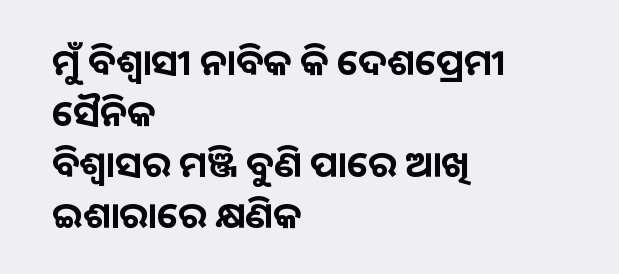ମୁଁ ବିଶ୍ୱାସୀ ନାବିକ କି ଦେଶପ୍ରେମୀ ସୈନିକ
ବିଶ୍ୱାସର ମଞ୍ଜି ବୁଣି ପାରେ ଆଖି ଇଶାରାରେ କ୍ଷଣିକ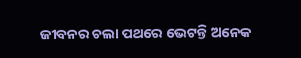ଜୀବନର ଚଲା ପଥରେ ଭେଟନ୍ତି ଅନେକ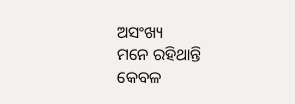ଅସଂଖ୍ୟ
ମନେ ରହିଥାନ୍ତି କେବଳ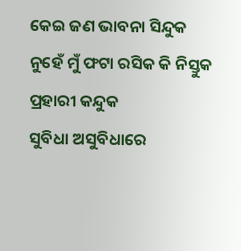କେଇ ଜଣ ଭାବନା ସିନ୍ଦୁକ
ନୁହେଁ ମୁଁ ଫଟା ରସିକ କି ନିସ୍ତୁକ ପ୍ରହାରୀ କନ୍ଦୁକ
ସୁବିଧା ଅସୁବିଧାରେ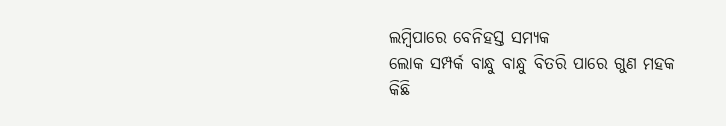ଲମ୍ବିପାରେ ବେନିହସ୍ତ ସମ୍ୟକ
ଲୋକ ସମ୍ପର୍କ ବାନ୍ଧୁ ବାନ୍ଧୁ ବିତରି ପାରେ ଗୁଣ ମହକ
କିଛି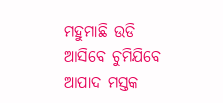ମହୁମାଛି ଉଡି ଆସିବେ ଚୁମିଯିବେ ଆପାଦ ମସ୍ତକ